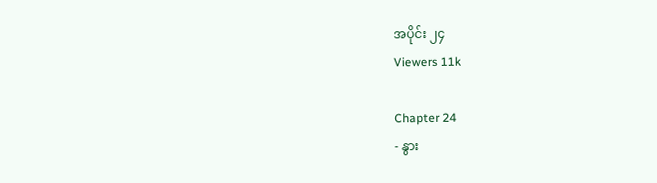အပိုင်း ၂၄
Viewers 11k

Chapter 24
- နွား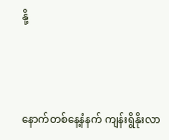နို့



နောက်တစ်နေ့နံနက် ကျန်းရွိနိုးလာ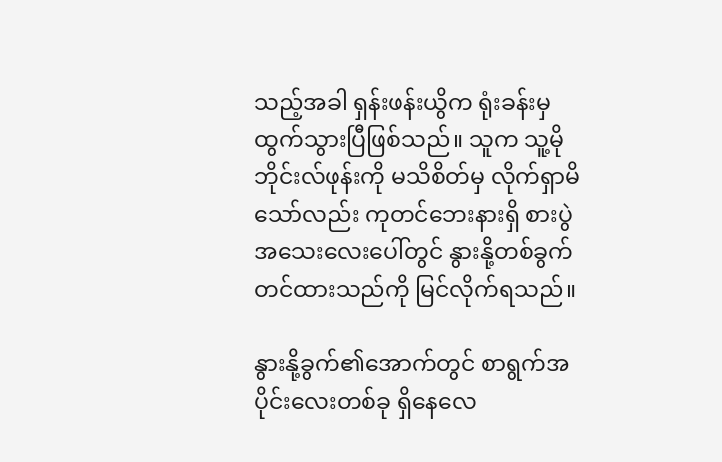သည့်အခါ ရှန်းဖန်းယွိက ရုံးခန်းမှ ထွက်သွားပြီဖြစ်သည်။ သူက သူ့မိုဘိုင်းလ်ဖုန်းကို မသိစိတ်မှ လိုက်ရှာမိသော်လည်း ကုတင်ဘေးနားရှိ စားပွဲအသေးလေးပေါ်တွင် နွားနို့တစ်ခွက်တင်ထားသည်ကို မြင်လိုက်ရသည်။

နွားနို့ခွက်၏အောက်တွင် စာရွက်အပိုင်းလေးတစ်ခု ရှိနေလေ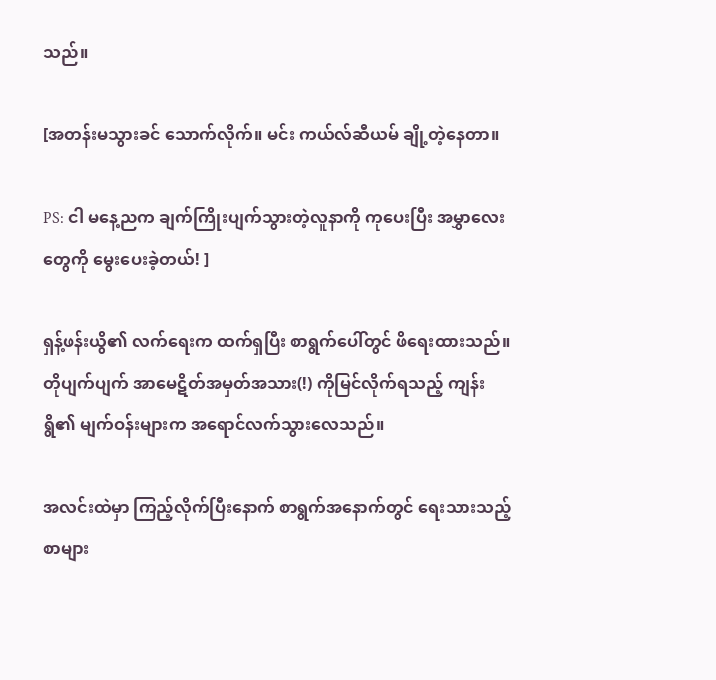သည်။

[အတန်းမသွားခင် သောက်လိုက်။ မင်း ကယ်လ်ဆီယမ် ချို့တဲ့နေတာ။

PS: ငါ မနေ့ညက ချက်ကြိုးပျက်သွားတဲ့လူနာကို ကုပေးပြီး အမွှာလေးတွေကို မွေးပေးခဲ့တယ်! ]

ရှန့်ဖန်းယွိ၏ လက်ရေးက ထက်ရှပြီး စာရွက်ပေါ်တွင် ဖိရေးထားသည်။ တိုပျက်ပျက် အာမေဋိတ်အမှတ်အသား(!) ကိုမြင်လိုက်ရသည့် ကျန်းရွိ၏ မျက်ဝန်းများက အရောင်လက်သွားလေသည်။

အလင်းထဲမှာ ကြည့်လိုက်ပြီးနောက် စာရွက်အနောက်တွင် ရေးသားသည့်စာများ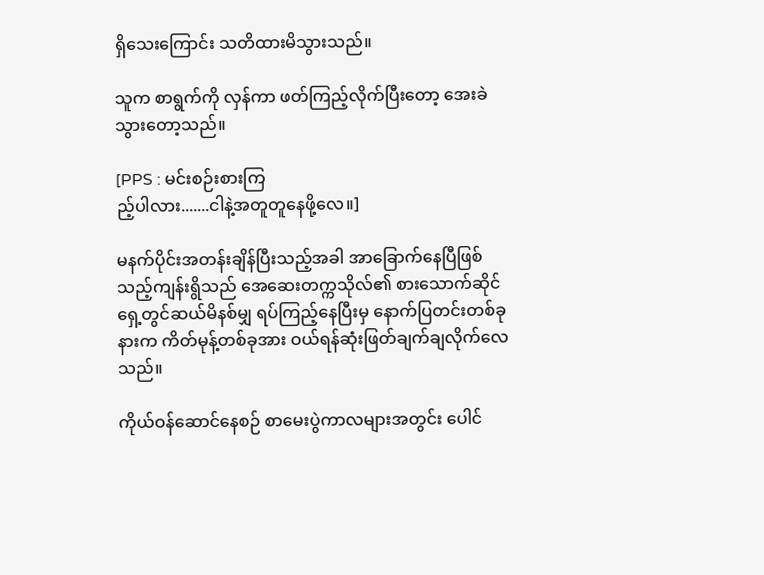ရှိသေးကြောင်း သတိထားမိသွားသည်။

သူက စာရွက်ကို လှန်ကာ ဖတ်ကြည့်လိုက်ပြီးတော့ အေးခဲသွားတော့သည်။

[PPS : မင်းစဉ်းစားကြ
ည့်ပါလား.......ငါနဲ့အတူတူနေဖို့လေ။]

မနက်ပိုင်းအတန်းချိန်ပြီးသည့်အခါ အာခြောက်နေပြီဖြစ်သည့်ကျန်းရွိသည် အေဆေးတက္ကသိုလ်၏ စားသောက်ဆိုင်ရှေ့တွင်ဆယ်မိနစ်မျှ ရပ်ကြည့်နေပြီးမှ နောက်ပြတင်းတစ်ခုနားက ကိတ်မုန့်တစ်ခုအား ဝယ်ရန်ဆုံးဖြတ်ချက်ချလိုက်လေသည်။

ကိုယ်ဝန်ဆောင်နေစဉ် ‌စာမေးပွဲကာလများအတွင်း ပေါင်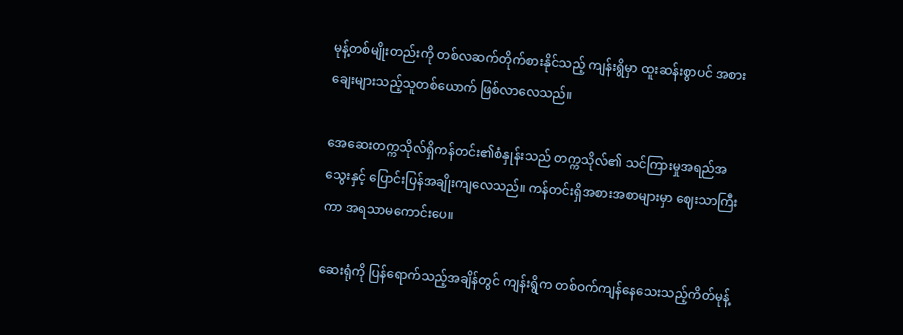မုန့်တစ်မျိုးတည်းကို တစ်လဆက်တိုက်စားနိုင်သည့် ကျန်းရွိမှာ ထူးဆန်းစွာပင် အစားချေးများသည့်သူတစ်ယောက် ဖြစ်လာလေသည်။

အေဆေးတက္ကသိုလ်ရှိကန်တင်း၏စံနှုန်းသည် တက္ကသိုလ်၏ သင်ကြားမှုအရည်အသွေးနှင့် ပြောင်းပြန်အချိုးကျလေသည်။ ကန်တင်းရှိအစားအစာများမှာ ဈေးသာကြီးကာ အရသာမကောင်းပေ။

ဆေးရုံကို ပြန်ရောက်သည့်အချိန်တွင် ကျန်းရွိက တစ်ဝက်ကျန်နေသေးသည့်ကိတ်မုန့်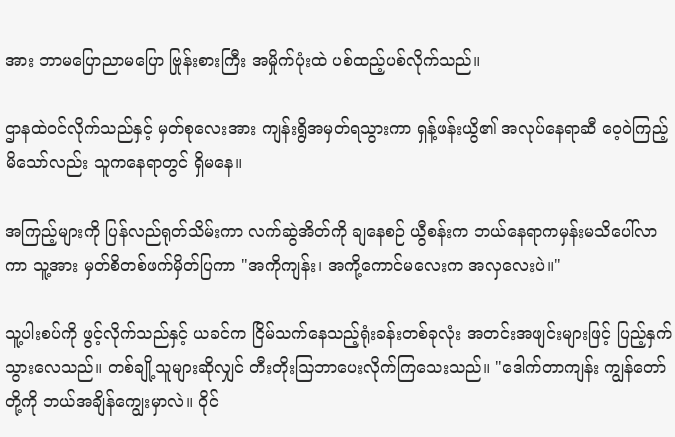အား ဘာမပြောညာမပြော ဗြုန်းစားကြီး အမှိုက်ပုံးထဲ ပစ်ထည့်ပစ်လိုက်သည်။

ဌာနထဲဝင်လိုက်သည်နှင့် မှတ်စုလေးအား ကျန်းရွိအမှတ်ရသွားကာ ရှန့်ဖန်းယွိ၏ အလုပ်နေရာဆီ ဝေ့ဝဲကြည့်မိသော်လည်း သူကနေရာတွင် ရှိမနေ။

အကြည့်များကို ပြန်လည်ရုတ်သိမ်းကာ လက်ဆွဲအိတ်ကို ချနေစဉ် ယွီစန်းက ဘယ်နေရာကမှန်းမသိပေါ်လာကာ သူ့အား မှတ်စိတစ်ဖက်မှိတ်ပြကာ "အကိုကျန်း၊ အကို့ကောင်မလေးက အလှလေးပဲ။"

သူ့ပါးစပ်ကို ဖွင့်လိုက်သည်နှင့် ယခင်က ငြိမ်သက်နေသည့်ရုံးခန်းတစ်ခုလုံး အတင်းအဖျင်းများဖြင့် ပြည့်နှက်သွားလေသည်။ တစ်ချို့သူများဆိုလျှင် တီးတိုးဩဘာပေးလိုက်ကြသေးသည်။ "ဒေါက်တာကျန်း ကျွန်တော်တို့ကို ဘယ်အချိန်ကျွေးမှာလဲ။ ဝိုင်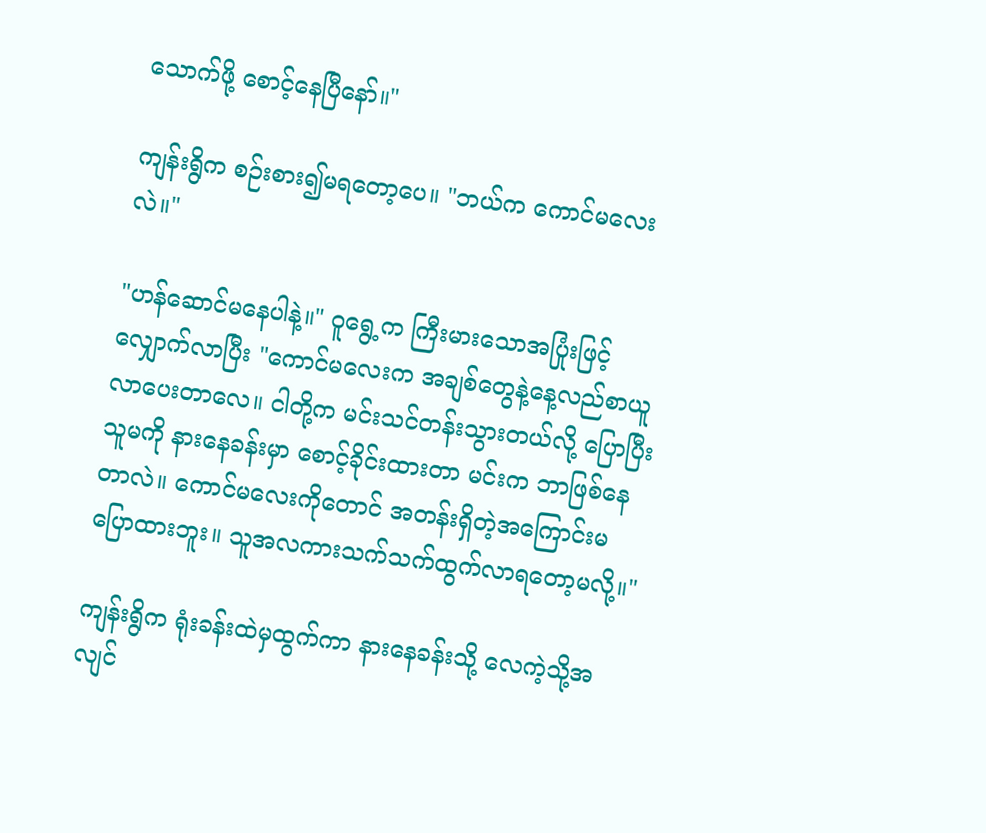သောက်ဖို့ စောင့်နေပြီနော်။"

ကျန်းရွိက စဉ်းစား၍မရတော့ပေ။ "ဘယ်က ကောင်မလေးလဲ။"

"ဟန်ဆောင်မနေပါနဲ့။" ဝူရွေ့က ကြီးမားသောအပြုံးဖြင့် လျှောက်လာပြီး "ကောင်မလေးက အချစ်တွေနဲ့နေ့လည်စာယူလာပေးတာလေ။ ငါတို့က မင်းသင်တန်းသွားတယ်လို့ ပြောပြီး သူမကို နားနေခန်းမှာ စောင့်ခိုင်းထားတာ မင်းက ဘာဖြစ်နေတာလဲ။ ကောင်မလေးကိုတောင် အတန်းရှိတဲ့အကြောင်းမပြောထားဘူး။ သူအလကားသက်သက်ထွက်လာရတော့မလို့။"

ကျန်းရွိက ရုံးခန်းထဲမှထွက်ကာ နားနေခန်းသို့ လေကဲ့သို့အလျင်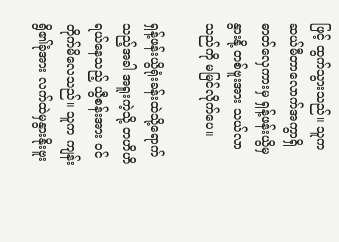ဖြင့် ထွက်သွားသည်။ သူက ဆယ်မီတာလောက်အကွာရှိ ဓာတ်လှေကားမှ ရှန့်ဖန်းယွိမှ နွားနို့ တစ်ဗူးအား သယ်လာသည်ကို မမြင်လိုက်ပေ။

ရှန့်ဖန်းယွိရုံးခန်းထဲသို့ရောက်သည့်အခါ အရူးကဲ့သို့ တဟိဟိရယ်နေသည့် ယွီစန်းအား ဝင်တိုက်မိလေသည်။ သူက ကျန်းရွိ၏ခုံအား လက်ထဲမှနွားနိုးဗူး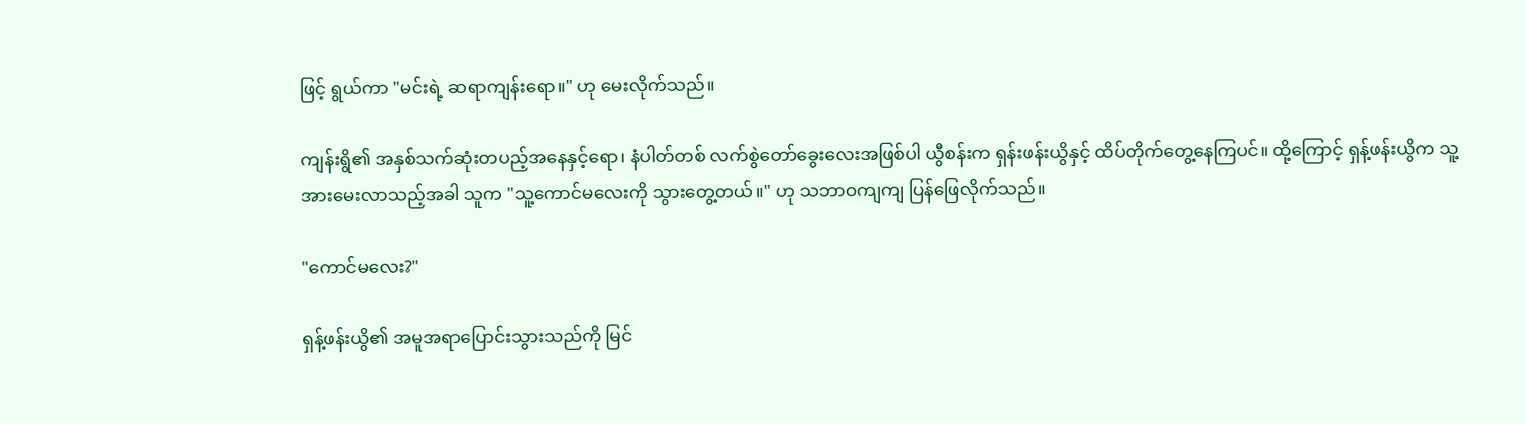ဖြင့် ရွယ်ကာ "မင်းရဲ့ ဆရာကျန်းရော။" ဟု မေးလိုက်သည်။

ကျန်းရွိ၏ အနှစ်သက်ဆုံးတပည့်အနေနှင့်ရော၊ နံပါတ်တစ် လက်စွဲတော်ခွေးလေးအဖြစ်ပါ ယွီစန်းက ရှန်းဖန်းယွိနှင့် ထိပ်တိုက်တွေ့နေကြပင်။ ထို့ကြောင့် ရှန့်ဖန်းယွိက သူ့အားမေးလာသည့်အခါ သူက "သူ့ကောင်မလေးကို သွားတွေ့တယ်။" ဟု သဘာဝကျကျ ပြန်ဖြေလိုက်သည်။

"ကောင်မလေး?"

ရှန့်ဖန်းယွိ၏ အမူအရာပြောင်းသွားသည်ကို မြင်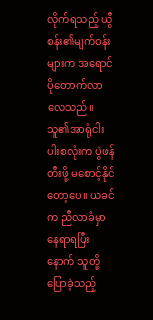လိုက်ရသည့် ယွီစန်း၏မျက်ဝန်းများက အရောင်ပိုတောက်လာလေသည်။ သူ၏အာရုံငါးပါးစလုံးက ပွဲဖန်တီးဖို့ မစောင့်နိုင်တော့ပေ။ ယခင်က ညီလာခံမှာနေရာရပြီးနောက် သူတို့ပြောခဲ့သည့်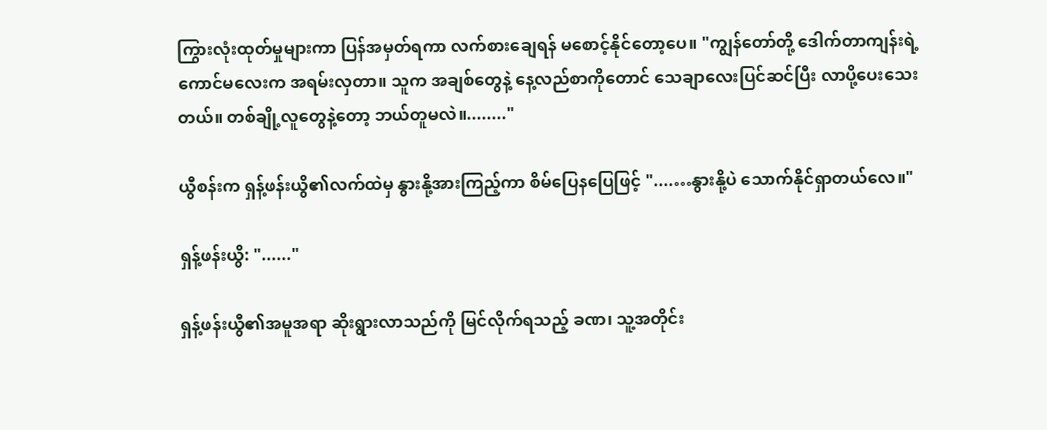ကြွားလုံးထုတ်မှုများကာ ပြန်အမှတ်ရကာ လက်စားချေရန် မစောင့်နိုင်တော့ပေ။ "ကျွန်တော်တို့ ဒေါက်တာကျန်းရဲ့ ကောင်မလေးက အရမ်းလှတာ။ သူက အချစ်တွေနဲ့ နေ့လည်စာကိုတောင် သေချာလေးပြင်ဆင်ပြီး လာပို့ပေးသေးတယ်။ တစ်ချို့လူတွေနဲ့တော့ ဘယ်တူမလဲ။........"

ယွီစန်းက ရှန့်ဖန်းယွိ၏လက်ထဲမှ နွားနို့အားကြည့်ကာ စိမ်ပြေနပြေဖြင့် "....…နွားနို့ပဲ သောက်နိုင်ရှာတယ်လေ။"

ရှန့်ဖန်းယွိ: "......"

ရှန့်ဖန်းယွီ၏အမူအရာ ဆိုးရွားလာသည်ကို မြင်လိုက်ရသည့် ခဏ၊ သူ့အတိုင်း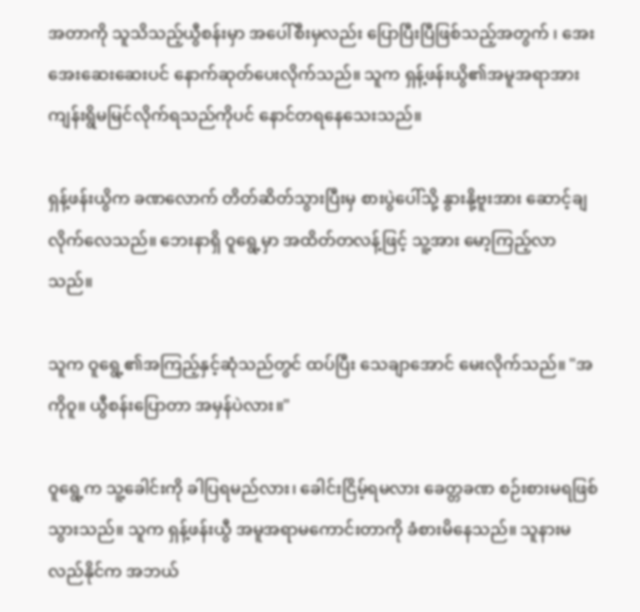အတာကို သူသိသည့်ယွီစန်းမှာ အပေါ်စီးမှလည်း ပြောပြီးပြီဖြစ်သည့်အတွက် ၊ အေးအေးဆေးဆေးပင် နောက်ဆုတ်ပေးလိုက်သည်။ သူက ရှန့်ဖန်းယွိ၏အမူအရာအား ကျန်းရွိမမြင်လိုက်ရသည်ကိုပင် နောင်တရနေသေးသည်။

ရှန့်ဖန်းယွိက ခဏလောက် တိတ်ဆိတ်သွားပြီးမှ စားပွဲပေါ်သို့ နွားနို့ဗူးအား ဆောင့်ချလိုက်လေသည်။ ဘေးနာရှိ ဝူရွေ့မှာ အထိတ်တလန့်ဖြင့် သူ့အား မော့ကြည့်လာသည်။

သူက ဝူရွေ့၏အကြည့်နှင့်ဆုံသည်တွင် ထပ်ပြီး သေချာအောင် မေးလိုက်သည်။ "အကိုဝူ။ ယွီစန်းပြောတာ အမှန်ပဲလား။"

ဝူရွေ့က သူ့ခေါင်းကို ခါပြရမည်လား၊ ခေါင်းငြိမ့်ရမလား ခေတ္တခဏ စဉ်းစားမရဖြစ်သွားသည်။ သူက ရှန့်ဖန်းယွီ အမူအရာမကောင်းတာကို ခံစားမိနေသည်။ သူနားမလည်နိုင်က အဘယ်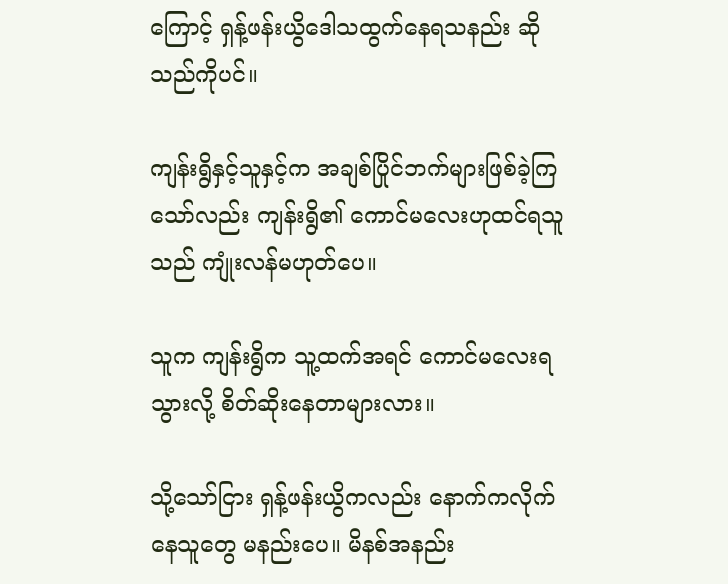ကြောင့် ရှန့်ဖန်းယွိဒေါသထွက်နေရသနည်း ဆိုသည်ကိုပင်။

ကျန်းရွိနှင့်သူနှင့်က အချစ်ပြိုင်ဘက်များဖြစ်ခဲ့ကြသော်လည်း ကျန်းရွိ၏ ကောင်မလေးဟုထင်ရသူသည် ကျုံးလန်မဟုတ်ပေ။

သူက ကျန်းရွိက သူ့ထက်အရင် ကောင်မလေးရသွားလို့ စိတ်ဆိုးနေတာများလား။

သို့သော်ငြား ရှန့်ဖန်းယွိကလည်း နောက်ကလိုက်နေသူတွေ မနည်းပေ။ မိနစ်အနည်း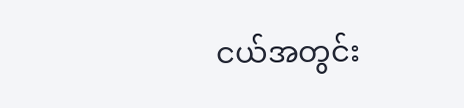ငယ်အတွင်း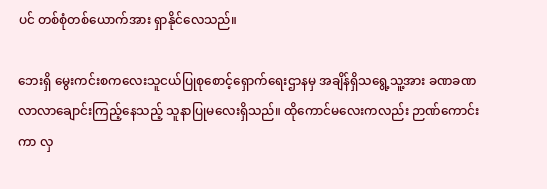ပင် တစ်စုံတစ်ယောက်အား ရှာနိုင်လေသည်။

ဘေးရှိ မွေးကင်းစကလေးသူငယ်ပြုစုစောင့်ရှောက်ရေးဌာနမှ အချိန်ရှိသရွေ့သူ့အား ခဏခဏလာလာချောင်းကြည့်နေသည့် သူနာပြုမလေးရှိသည်။ ထိုကောင်မလေးကလည်း ဉာဏ်ကောင်းကာ လှ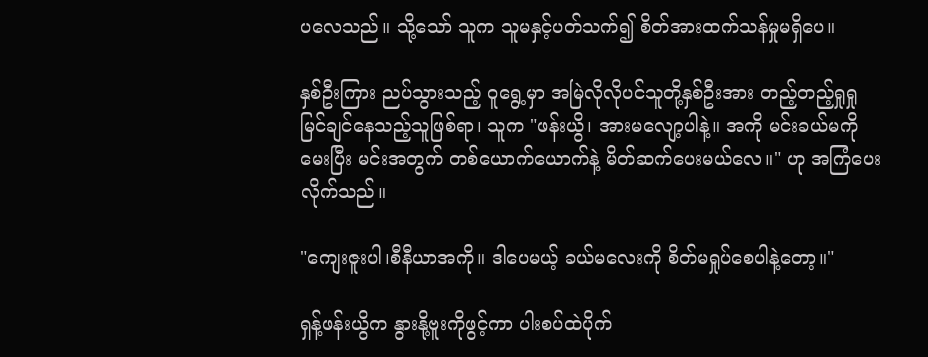ပလေသည်။ သို့သော် သူက သူမနှင့်ပတ်သက်၍ စိတ်အားထက်သန်မှုမရှိပေ။

နှစ်ဦးကြား ညပ်သွားသည့် ဝူရွေ့မှာ အမြဲလိုလိုပင်သူတို့နှစ်ဦးအား တည့်တည့်ရှုရှုမြင်ချင်နေသည့်သူဖြစ်ရာ၊ သူက "ဖန်းယွိ၊ အားမလျော့ပါနဲ့။ အကို မင်းခယ်မကို မေးပြီး မင်းအတွက် တစ်ယောက်ယောက်နဲ့ မိတ်ဆက်ပေးမယ်လေ။" ဟု အကြံပေးလိုက်သည်။

"ကျေးဇူးပါ၊စီနီယာအကို။ ဒါပေမယ့် ခယ်မလေးကို စိတ်မရှုပ်စေပါနဲ့‌တော့။"

ရှန့်ဖန်းယွိက နွားနို့ဗူးကိုဖွင့်ကာ ပါးစပ်ထဲပိုက်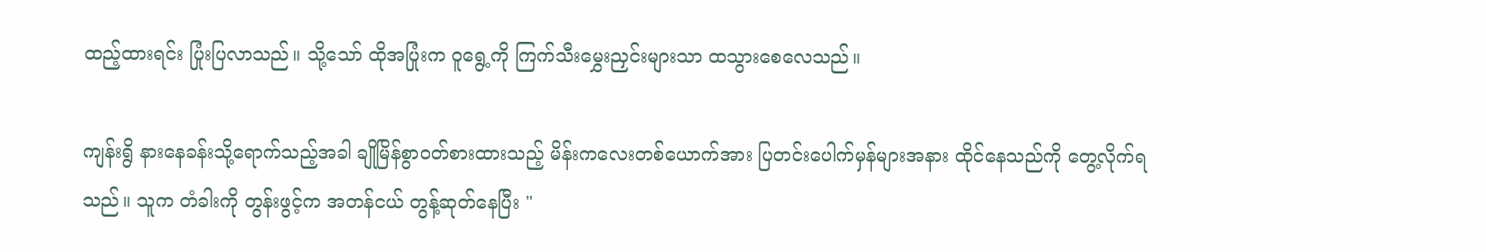ထည့်ထားရင်း ပြုံးပြလာသည်။ သို့သော် ထိုအပြုံးက ဝူရွေ့ကို ကြက်သီးမွှေးညှင်းများသာ ထသွားစေလေသည်။

ကျန်းရွိ နားနေခန်းသို့ရောက်သည့်အခါ ချိုမြိန်စွာဝတ်စားထားသည့် မိန်းကလေးတစ်ယောက်အား ပြတင်းပေါက်မှန်များအနား ထိုင်နေသည်ကို တွေ့လိုက်ရသည်။ သူက တံခါးကို တွန်းဖွင့်က အတန်ငယ် တွန့်ဆုတ်နေပြီး "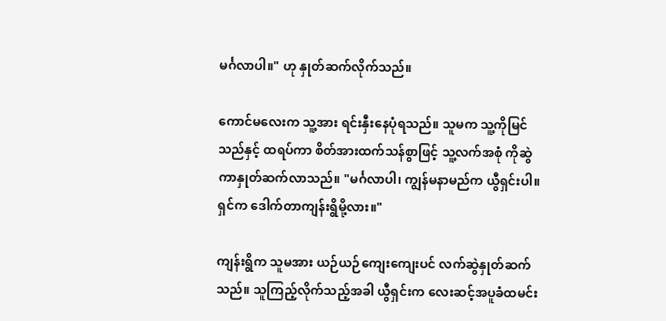မင်္ဂလာပါ။" ဟု နှုတ်ဆက်လိုက်သည်။

ကောင်မလေးက သူ့အား ရင်းနှီးနေပုံရသည်။ သူမက သူ့ကိုမြင်သည်နှင့် ထရပ်ကာ စိတ်အားထက်သန်စွာဖြင့် သူ့လက်အစုံ ကိုဆွဲကာနှုတ်ဆက်လာသည်။ "မင်္ဂလာပါ၊ ကျွန်မနာမည်က ယွီရှင်းပါ။ ရှင်က ဒေါက်တာကျန်းရွိမို့လား။"

ကျန်းရွိက သူမအား ယဉ်ယဉ်ကျေးကျေးပင် လက်ဆွဲနှုတ်ဆက်သည်။ သူကြည့်လိုက်သည့်အခါ ယွီရှင်းက လေးဆင့်အပူခံထမင်း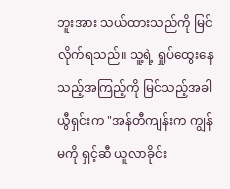ဘူးအား သယ်ထားသည်ကို မြင်လိုက်ရသည်။ သူ့ရဲ့ ရှုပ်ထွေးနေသည့်အကြည့်ကို မြင်သည့်အခါ ယွီရှင်းက "အန်တီကျန်းက ကျွန်မကို ရှင့်ဆီ ယူလာခိုင်း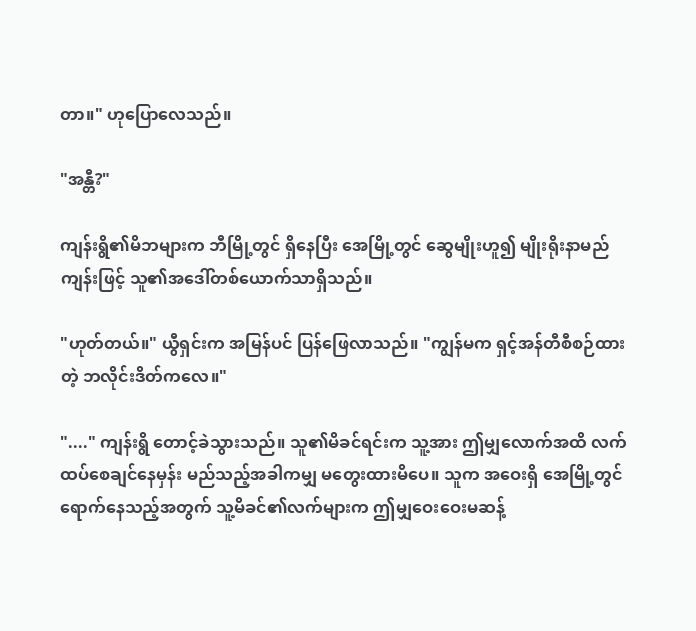တာ။" ဟုပြောလေသည်။

"အန္တီ?"

ကျန်းရွိ၏မိဘများက ဘီမြို့တွင် ရှိနေပြီး အေမြို့တွင် ဆွေမျိုးဟူ၍ မျိုးရိုးနာမည် ကျန်းဖြင့် သူ၏အဒေါ်တစ်ယောက်သာရှိသည်။

"ဟုတ်တယ်။" ယွီရှင်းက အမြန်ပင် ပြန်ဖြေလာသည်။ "ကျွန်မက ရှင့်အန်တီစီစဉ်ထားတဲ့ ဘလိုင်းဒိတ်ကလေ။"

"...." ကျန်းရွိ တောင့်ခဲသွားသည်။ သူ၏မိခင်ရင်းက သူ့အား ဤမျှလောက်အထိ လက်ထပ်စေချင်နေမှန်း မည်သည့်အခါကမျှ မတွေးထားမိပေ။ သူက အဝေးရှိ အေမြို့တွင် ရောက်နေသည့်အတွက် သူ့မိခင်၏လက်များက ဤမျှဝေးဝေးမဆန့်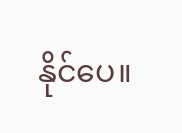နိုင်ပေ။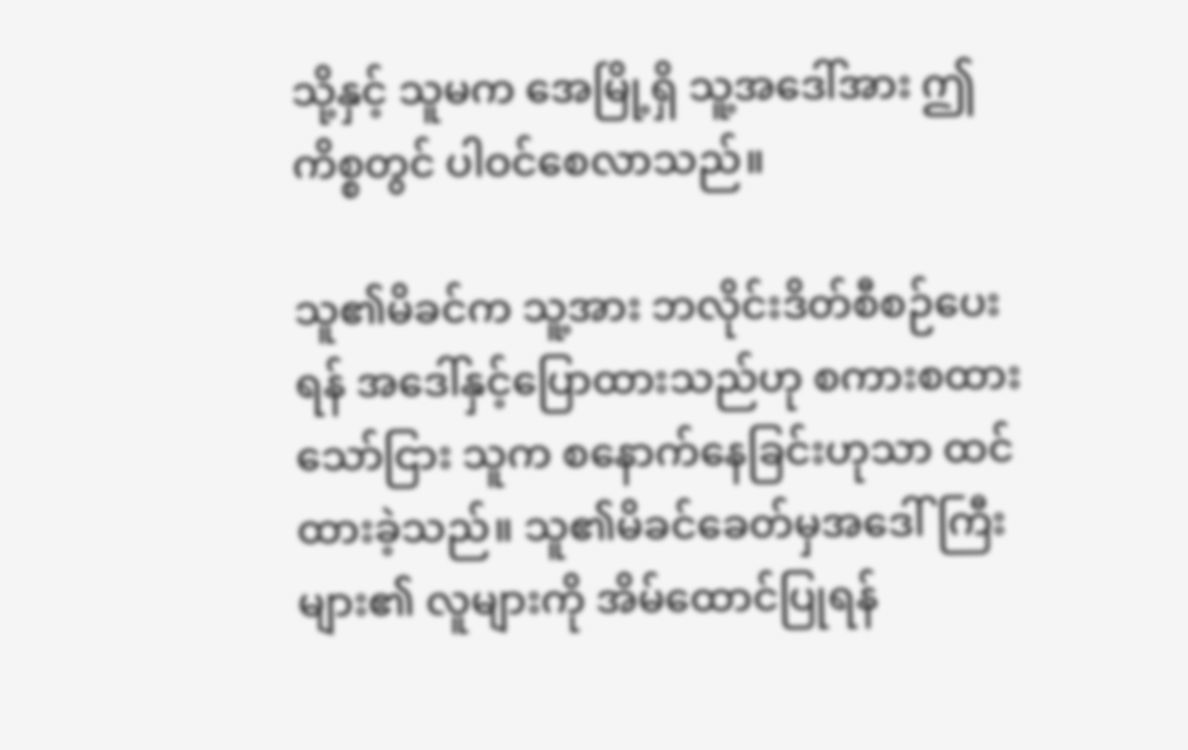သို့နှင့် သူမက အေမြို့ရှိ သူ့‌အဒေါ်အား ဤကိစ္စတွင် ပါဝင်စေလာသည်။

သူ၏မိခင်က သူ့အား ဘလိုင်းဒိတ်စီစဉ်ပေးရန် အဒေါ်နှင့်ပြောထားသည်ဟု စကားစထားသော်ငြား သူက စနောက်နေခြင်းဟုသာ ထင်ထားခဲ့‌သည်။ သူ၏မိခင်ခေတ်မှအဒေါ်ကြီးများ၏ လူများကို အိမ်ထောင်ပြုရန်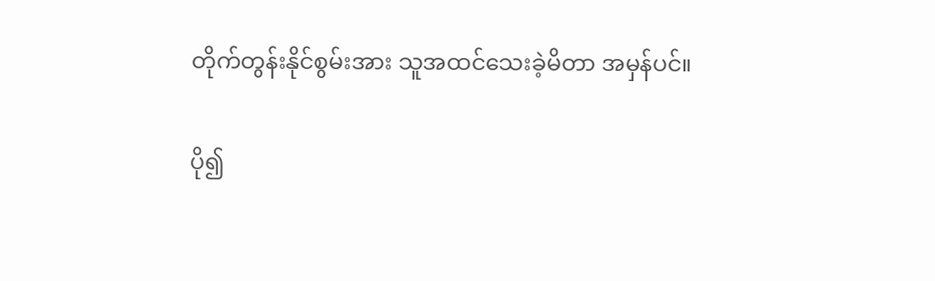တိုက်တွန်းနိုင်စွမ်းအား သူအထင်သေးခဲ့မိတာ အမှန်ပင်။

ပို၍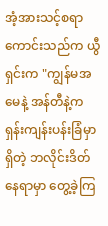အံ့အားသင့်စရာကောင်းသည်က ယွီရှင်းက "ကျွန်မအမေနဲ့ အန်တီနဲ့က ရှန်းကျန်းပန်းခြံမှာရှိတဲ့ ဘလိုင်းဒိတ်နေရာမှာ တွေ့ခဲ့ကြ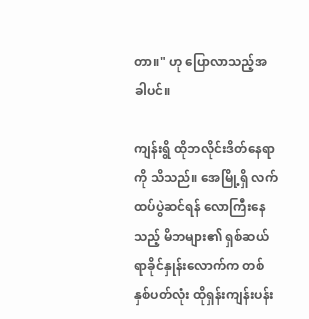တာ။" ဟု ပြောလာသည့်အခါပင်။

ကျန်းရွိ ထိုဘလိုင်းဒိတ်နေရာကို သိသည်။ အေမြို့ရှိ လက်ထပ်ပွဲဆင်ရန် လောကြီးနေသည့် မိဘများ၏ ရှစ်ဆယ်ရာခိုင်နှုန်းလောက်က တစ်နှစ်ပတ်လုံး ထိုရှန်းကျန်းပန်း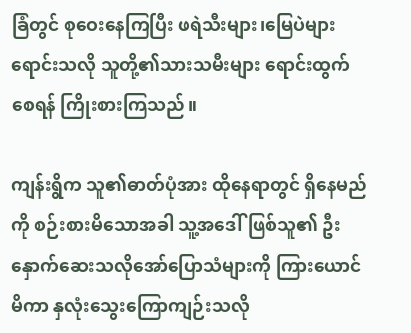ခြံတွင် စုဝေးနေကြပြီး ဖရဲသီးများ၊မြေပဲများ ရောင်းသလို သူတို့၏သားသမီးများ ရောင်းထွက်စေရန် ကြိုးစားကြသည်။

ကျန်းရွိက သူ၏ဓာတ်ပုံအား ထိုနေရာတွင် ရှိနေမည်ကို စဉ်းစားမိသောအခါ သူ့အဒေါ်ဖြစ်သူ၏ ဦးနှောက်ဆေးသလိုအော်ပြောသံများကို ကြားယောင်မိကာ နှလုံးသွေးကြောကျဉ်းသလို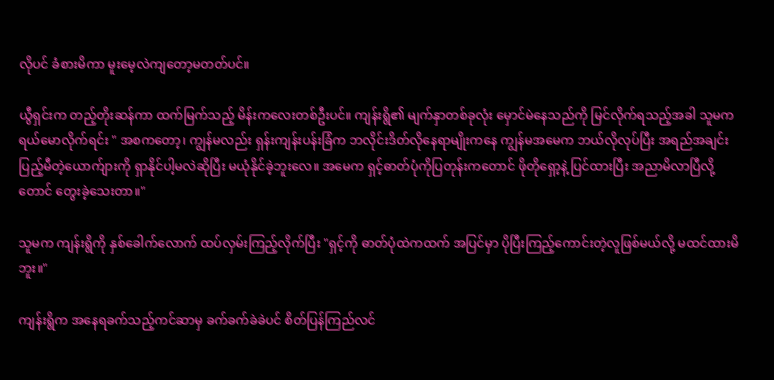လိုပင် ခံစားမိကာ မူးမေ့လဲကျတော့မတတ်ပင်။

ယွီရှင်းက တည့်တိုးဆန်ကာ ထက်မြက်သည့် မိန်းကလေးတစ်ဦးပင်။ ကျန်းရွိ၏ မျက်နှာတစ်ခုလုံး မှောင်မဲနေသည်ကို မြင်လိုက်ရသည့်အခါ သူမက ရယ်မောလိုက်ရင်း " အစကတော့၊ ကျွန်မလည်း ရှန်းကျန်းပန်းခြံက ဘလိုင်းဒိတ်လိုနေရာမျိုးကနေ ကျွန်မအမေက ဘယ်လိုလုပ်ပြီး အရည်အချင်းပြည့်မီတဲ့ယောက်ျားကို ရှာနိုင်ပါ့မလဲဆိုပြီး မယုံနိုင်ခဲ့ဘူးလေ။ အမေက ရှင့်ဓာတ်ပုံကိုပြတုန်းကတောင် ဖိုတိုရှော့နဲ့ ပြင်ထားပြီး အညာမိလာပြီလို့တောင် တွေးခဲ့သေးတာ။"

သူမက ကျန်းရွိကို နှစ်ခေါက်လောက် ထပ်လှမ်းကြည့်လိုက်ပြီး "ရှင့်ကို ဓာတ်ပုံထဲကထက် အပြင်မှာ ပိုပြီးကြည့်ကောင်းတဲ့လူဖြစ်မယ်လို့ မထင်ထားမိဘူး။"

ကျန်းရွိက အနေရခက်သည့်ကင်ဆာမှ ခက်ခက်ခဲခဲပင် စိတ်ပြန်ကြည်လင်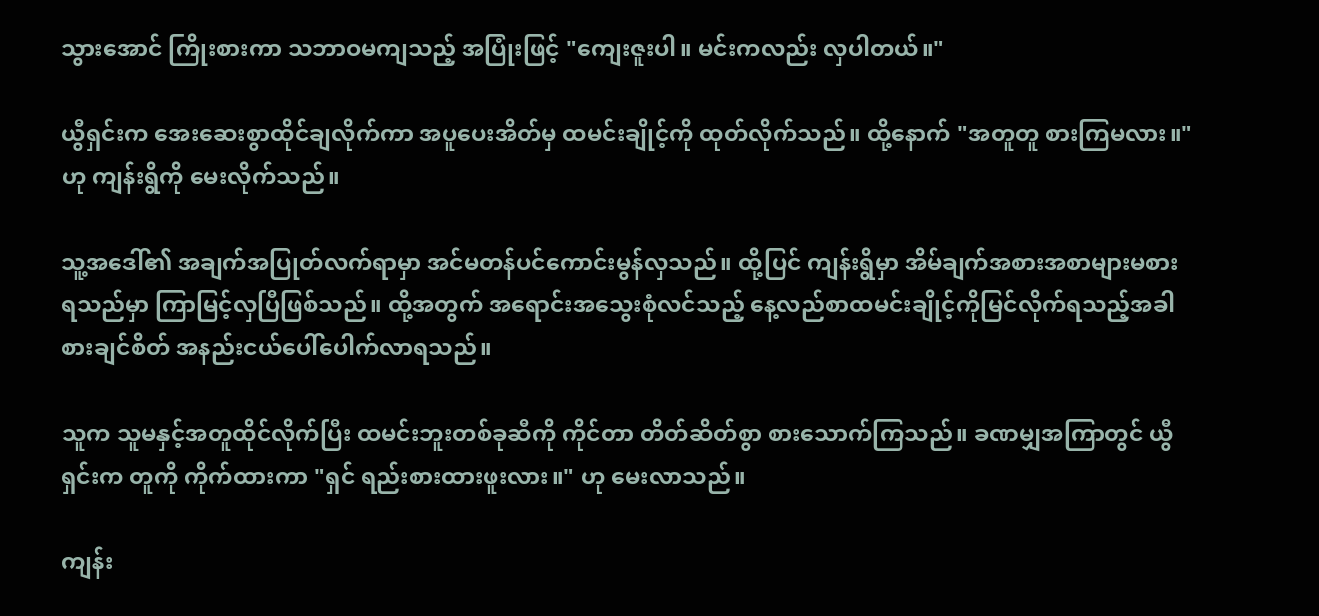သွားအောင် ကြိုးစားကာ သဘာဝမကျသည့် အပြုံးဖြင့် "ကျေးဇူးပါ။ မင်းကလည်း လှပါတယ်။"

ယွီရှင်းက အေးဆေးစွာထိုင်ချလိုက်ကာ အပူပေးအိတ်မှ ထမင်းချိုင့်ကို ထုတ်လိုက်သည်။ ထို့နောက် "အတူတူ စားကြမလား။" ဟု ကျန်းရွိကို မေးလိုက်သည်။

သူ့အဒေါ်၏ အချက်အပြုတ်လက်ရာမှာ အင်မတန်ပင်ကောင်းမွန်လှသည်။ ထို့ပြင် ကျန်းရွိမှာ အိမ်ချက်အစားအစာများမစားရသည်မှာ ကြာမြင့်လှပြီဖြစ်သည်။ ထို့အတွက် အရောင်းအသွေးစုံလင်သည့် နေ့လည်စာထမင်းချိုင့်ကိုမြင်လိုက်ရသည့်အခါ စားချင်စိတ် အနည်းငယ်ပေါ်ပေါက်လာရသည်။

သူက သူမနှင့်အတူထိုင်လိုက်ပြီး ထမင်းဘူးတစ်ခုဆီကို ကိုင်တာ တိတ်ဆိတ်စွာ စားသောက်‌ကြသည်။ ခဏမျှအကြာတွင် ယွီရှင်းက တူကို ကိုက်ထားကာ "ရှင် ရည်းစားထားဖူးလား။" ဟု မေးလာသည်။

ကျန်း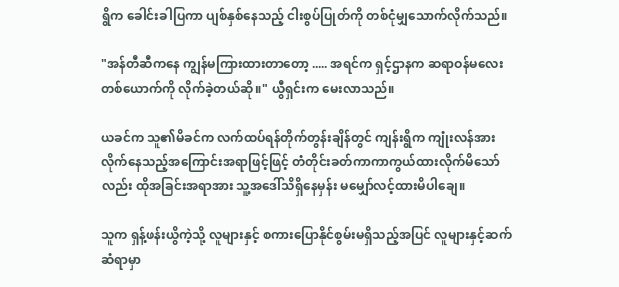ရွိက ခေါင်းခါပြကာ ပျစ်နှစ်နေသည့် ငါးစွပ်ပြုတ်ကို တစ်ငုံမျှသောက်လိုက်သည်။

"အန်တီဆီကနေ ကျွန်မကြားထားတာတော့ ..... အရင်က ရှင့်ဌာနက ဆရာဝန်မလေးတစ်ယောက်ကို လိုက်ခဲ့တယ်ဆို။" ယွီရှင်းက မေးလာသည်။

ယခင်က သူ၏မိခင်က လက်ထပ်ရန်တိုက်တွန်းချိန်တွင် ကျန်းရွိက ကျုံးလန်အား လိုက်နေသည့်အကြောင်းအရာဖြင့်ဖြင့် တံတိုင်းခတ်ကာကာကွယ်ထားလိုက်မိသော်လည်း ထိုအခြင်းအရာအား သူ့‌အဒေါ်သိရှိနေမှန်း မ‌မျှော်လင့်ထားမိပါချေ။

သူက ရှန့်ဖန်းယွိကဲ့သို့ လူများနှင့် စကားပြောနိုင်စွမ်းမရှိသည့်အပြင် လူများနှင့်ဆက်ဆံရာမှာ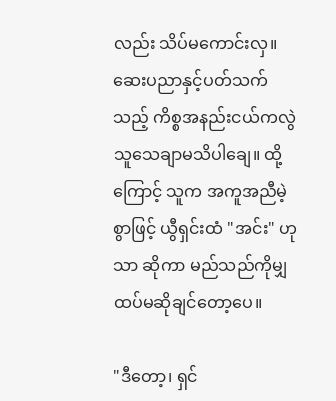လည်း သိပ်မကောင်းလှ။ ဆေးပညာနှင့်ပတ်သက်သည့် ကိစ္စအနည်းငယ်ကလွဲ သူသေချာမသိပါချေ။ ထို့ကြောင့် သူက အကူအညီမဲ့စွာဖြင့် ယွီရှင်းထံ "အင်း" ဟုသာ ဆိုကာ မည်သည်ကိုမျှ ထပ်မဆိုချင်တော့ပေ။

"ဒီတော့၊ ရှင်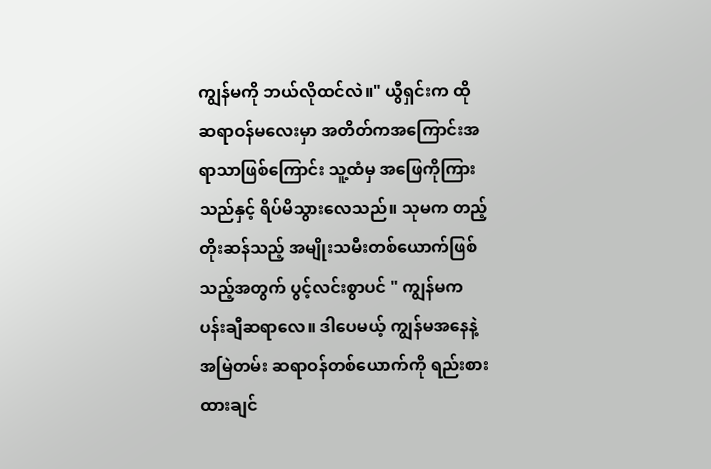ကျွန်မကို ဘယ်လိုထင်လဲ။" ယွီရှင်းက ထိုဆရာဝန်မလေးမှာ အတိတ်ကအကြောင်းအရာသာဖြစ်ကြောင်း သူ့ထံမှ အဖြေကိုကြားသည်နှင့် ရိပ်မိသွားလေသည်။ သုမက တည့်တိုးဆန်သည့် အမျိုးသမီးတစ်ယောက်ဖြစ်သည့်အတွက် ပွင့်လင်းစွာပင် " ကျွန်မက ပန်းချီဆရာလေ။ ဒါပေမယ့် ကျွန်မအနေနဲ့ အမြဲတမ်း ဆရာဝန်တစ်ယောက်ကို ရည်းစားထားချင်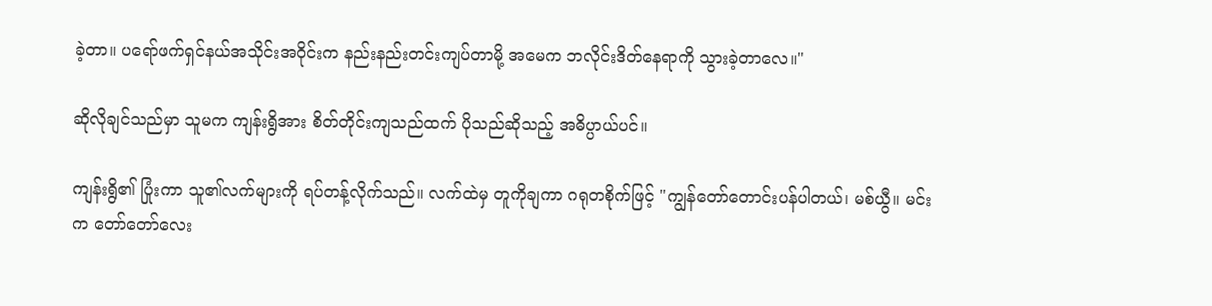ခဲ့တာ။ ပရော်ဖက်ရှင်နယ်အသိုင်းအဝိုင်းက နည်းနည်းတင်းကျပ်တာမို့ အမေက ဘလိုင်းဒိတ်နေရာကို သွားခဲ့တာလေ။"

ဆိုလိုချင်သည်မှာ သူမက ကျန်းရွိအား စိတ်တိုင်းကျသည်ထက် ပိုသည်ဆိုသည့် အဓိပ္ပာယ်ပင်။

ကျန်းရွိ၏ ပြုံးကာ သူ၏လက်များကို ရပ်တန့်လိုက်သည်။ လက်ထဲမှ တူကိုချကာ ဂရုတစိုက်ဖြင့် "ကျွန်တော်တောင်းပန်ပါတယ်၊ မစ်ယွီ။ မင်းက တော်တော်လေး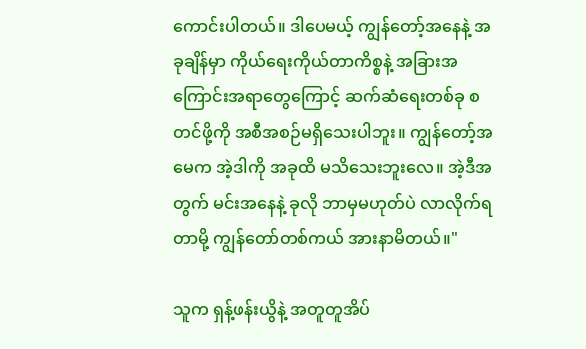ကောင်းပါတယ်။ ဒါပေမယ့် ကျွန်တော့်အနေနဲ့ အခုချိန်မှာ ကိုယ်ရေးကိုယ်တာကိစ္စနဲ့ အခြားအကြောင်းအရာတွေကြောင့် ဆက်ဆံရေးတစ်ခု စတင်ဖို့ကို အစီအစဉ်မရှိသေးပါဘူး။ ကျွန်တော့်အမေက အဲ့ဒါကို အခုထိ မသိသေးဘူးလေ။ အဲ့ဒီအတွက် မင်းအနေနဲ့ ခုလို ဘာမှမဟုတ်ပဲ လာလိုက်ရတာမို့ ကျွန်တော်တစ်ကယ် အားနာမိတယ်။"

သူက ရှန့်ဖန်းယွိနဲ့ အတူတူအိပ်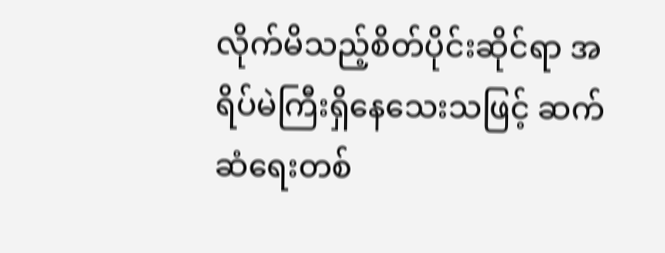လိုက်မိသည့်စိတ်ပိုင်းဆိုင်ရာ အရိပ်မဲကြီးရှိနေသေးသဖြင့် ဆက်ဆံရေးတစ်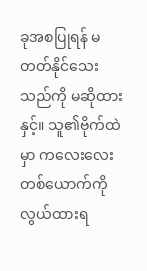ခုအစပြုရန် မတတ်နိုင်သေးသည်ကို မဆိုထားနှင့်။ သူ၏ဗိုက်ထဲမှာ ကလေးလေးတစ်ယောက်ကိုလွယ်ထားရ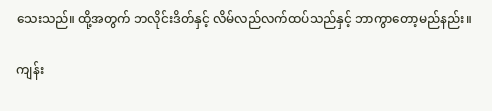သေးသည်။ ထို့အတွက် ဘလိုင်းဒိတ်နှင့် လိမ်လည်လက်ထပ်သည်နှင့် ဘာကွာတော့မည်နည်း။

ကျန်း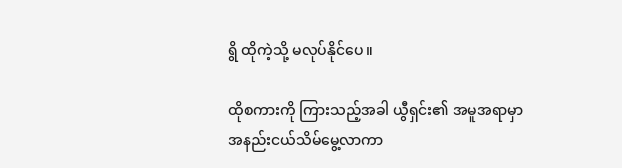ရွိ ထိုကဲ့သို့ မလုပ်နိုင်ပေ။

ထိုစကားကို ကြားသည့်အခါ ယွီရှင်း၏ အမူအရာမှာ အနည်းငယ်သိမ်မွေ့လာကာ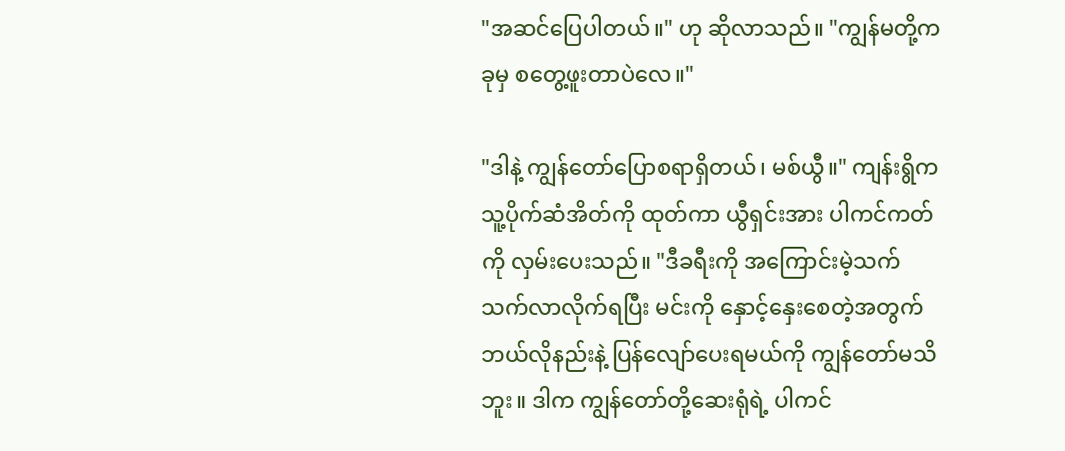"အဆင်ပြေပါတယ်။" ဟု ‌ဆိုလာသည်။ "ကျွန်မတို့က ခုမှ စတွေ့ဖူးတာပဲလေ။"

"ဒါနဲ့ ကျွန်တော်ပြောစရာရှိတယ်၊ မစ်ယွီ။" ကျန်းရွိက သူ့ပိုက်ဆံအိတ်ကို ထုတ်ကာ ယွီရှင်းအား ပါကင်ကတ်ကို လှမ်းပေးသည်။ "ဒီခရီးကို အကြောင်းမဲ့သက်သက်လာလိုက်ရပြီး မင်းကို နှောင့်နှေးစေတဲ့အတွက် ဘယ်လိုနည်းနဲ့ ပြန်လျော်ပေးရမယ်ကို ကျွန်တော်မသိဘူး။ ဒါက ကျွန်တော်တို့ဆေးရုံရဲ့ ပါကင်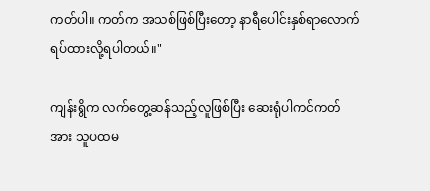ကတ်ပါ။ ကတ်က အသစ်ဖြစ်ပြီးတော့ နာရီပေါင်းနှစ်ရာလောက် ရပ်ထားလို့ရပါတယ်။"

ကျန်းရွိက လက်တွေ့ဆန်သည့်လူဖြစ်ပြီး ဆေးရုံပါကင်ကတ်အား သူပထမ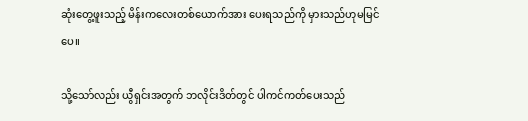ဆုံးတွေ့ဖူးသည့် မိန်းကလေးတစ်ယောက်အား ပေးရသည်ကို မှားသည်ဟုမမြင်ပေ။

သို့သော်လည်း ယွီရှင်းအတွက် ဘလိုင်းဒိတ်တွင် ပါကင်ကတ်ပေးသည်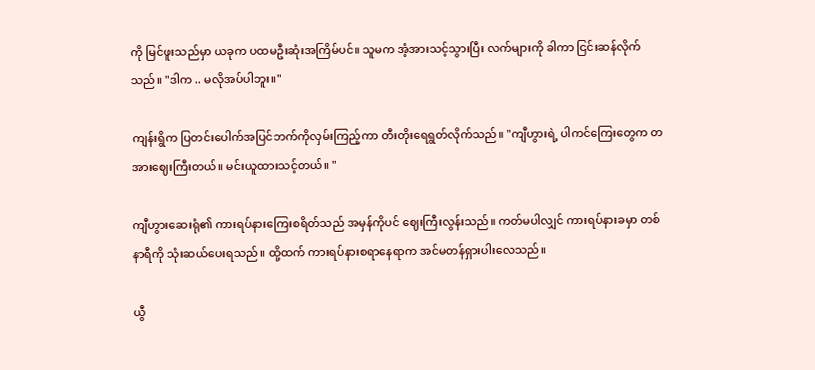ကို မြင်ဖူးသည်မှာ ယခုက ပထမဦးဆုံးအကြိမ်ပင်။ သူမက အံ့အားသင့်သွားပြီး လက်များကို ခါကာ ငြင်းဆန်လိုက်သည်။ "ဒါက .. မလိုအပ်ပါဘူး။"

ကျန်းရွိက ပြတင်းပေါက်အပြင်ဘက်ကိုလှမ်းကြည့်ကာ တီးတိုးရေရွတ်လိုက်သည်။ "ကျီဟွားရဲ့ ပါကင်ကြေးတွေက တအားဈေးကြီးတယ်။ မင်းယူထားသင့်တယ်။ "

ကျီဟွားဆေးရုံ၏ ကားရပ်နားကြေးစရိတ်သည် အမှန်ကိုပင် ဈေးကြီးလွန်းသည်။ ကတ်မပါလျှင် ကားရပ်နားခမှာ တစ်နာရီကို သုံးဆယ်ပေးရသည်။ ထို့ထက် ကားရပ်နားစရာနေရာက အင်မတန်ရှားပါးလေသည်။

ယွီ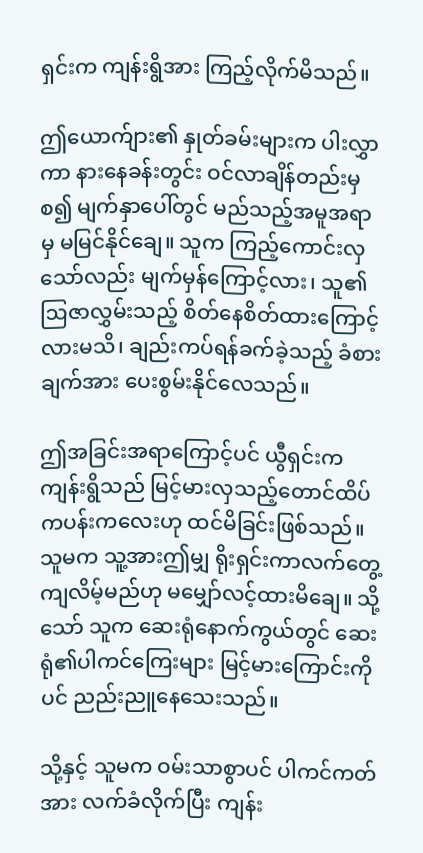ရှင်းက ကျန်းရွိအား ကြည့်လိုက်မိသည်။

ဤယောက်ျား၏ နှုတ်ခမ်းများက ပါးလွှာကာ နားနေခန်းတွင်း ဝင်လာချိန်တည်းမှစ၍ မျက်နှာပေါ်တွင် မည်သည့်အမူအရာမှ မမြင်နိုင်ချေ။ သူက ကြည့်ကောင်းလှသော်လည်း မျက်မှန်ကြောင့်လား၊ သူ၏ ဩဇာလွှမ်းသည့် စိတ်နေစိတ်ထားကြောင့်လားမသိ၊ ချည်းကပ်ရန်ခက်ခဲ့သည့် ခံစားချက်အား ပေးစွမ်းနိုင်လေသည်။

ဤအခြင်းအရာကြောင့်ပင် ယွီရှင်းက ကျန်းရွိသည် မြင့်မားလှသည့်တောင်ထိပ်ကပန်းကလေးဟု ထင်မိခြင်းဖြစ်သည်။ သူမက သူ့အားဤမျှ ရိုးရှင်းကာလက်တွေ့ကျလိမ့်မည်ဟု မမျှော်လင့်ထားမိချေ။ သို့သော် သူက ဆေးရုံနောက်ကွယ်တွင် ဆေးရုံ၏ပါကင်ကြေးများ မြင့်မားကြောင်းကိုပင် ညည်းညူနေသေးသည်။

သို့နှင့် သူမက ဝမ်းသာစွာပင် ပါကင်ကတ်အား လက်ခံလိုက်ပြီး ကျန်း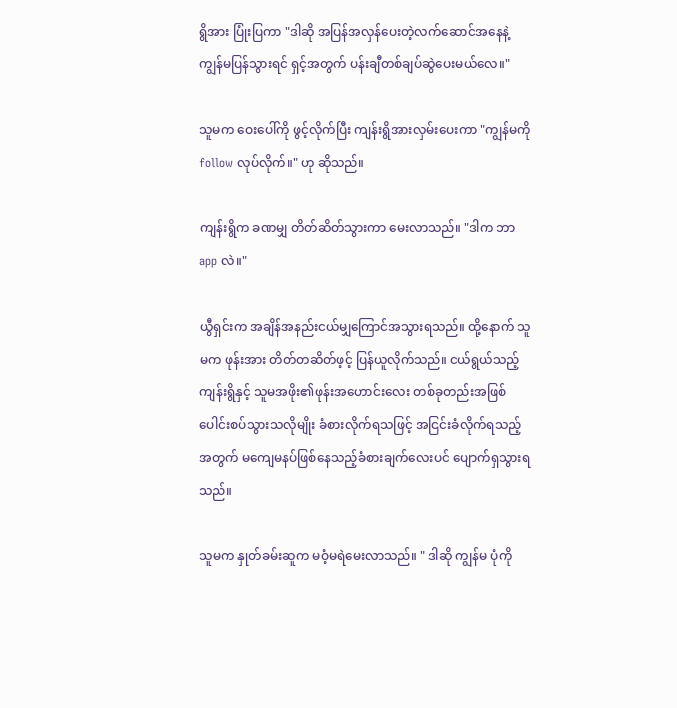ရွိအား ပြုံးပြကာ "ဒါဆို အပြန်အလှန်‌ပေးတဲ့လက်ဆောင်အနေနဲ့ ကျွန်မပြန်သွားရင် ရှင့်အတွက် ပန်းချီတစ်ချပ်ဆွဲပေးမယ်လေ။"

သူမက ဝေးပေါ်ကို ဖွင့်လိုက်ပြီး ကျန်းရွိအားလှမ်းပေးကာ "ကျွန်မကို follow လုပ်လိုက်။" ဟု ဆိုသည်။

ကျန်းရွိက ခဏမျှ တိတ်ဆိတ်သွားကာ မေးလာသည်။ "ဒါက ဘာ app လဲ။"

ယွီရှင်းက အချိန်အနည်းငယ်မျှကြောင်အသွားရသည်။ ထို့နောက် သူမက ဖုန်းအား တိတ်တဆိတ်ဖ့င့် ပြန်ယူလိုက်သည်။ ငယ်ရွယ်သည့်ကျန်းရွိနှင့် သူမအဖိုး၏ဖုန်းအဟောင်းလေး တစ်ခုတည်းအဖြစ် ပေါင်းစပ်သွားသလိုမျိုး ခံစားလိုက်ရသဖြင့် အငြင်းခံလိုက်ရသည့်အတွက် မကျေမနပ်ဖြစ်နေသည့်ခံစားချက်လေးပင် ပျောက်ရှသွားရသည်။

သူမက နှုတ်ခမ်းဆူက မဝံ့မရဲမေးလာသည်။ " ဒါဆို ကျွန်မ ပုံကို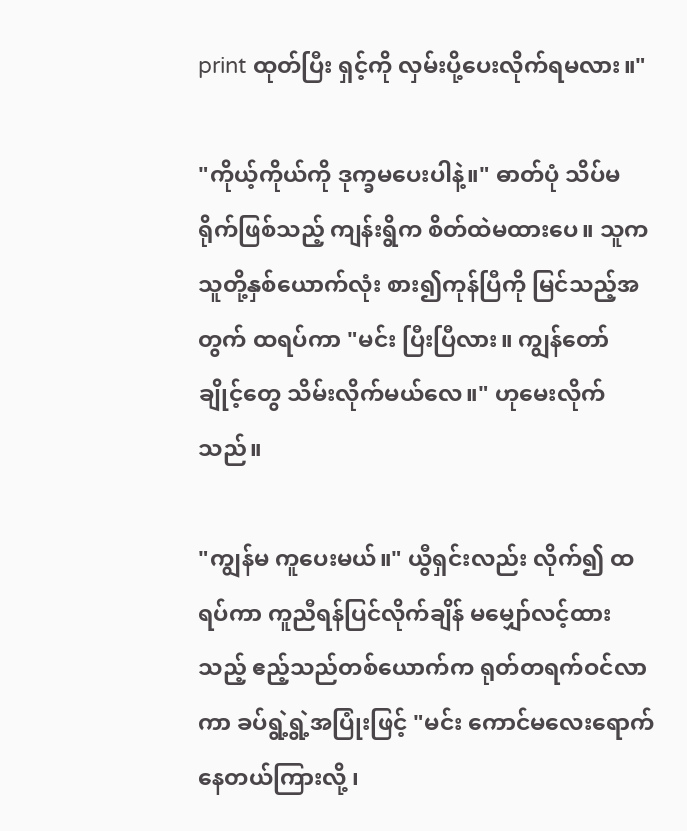print ထုတ်ပြီး ရှင့်ကို လှမ်းပို့ပေးလိုက်ရမလား။"

"ကိုယ့်ကိုယ်ကို ဒုက္ခမပေးပါနဲ့။" ဓာတ်ပုံ သိပ်မရိုက်ဖြစ်သည့် ကျန်းရွိက စိတ်ထဲမထားပေ။ သူက သူတို့နှစ်ယောက်လုံး စား၍ကုန်ပြီကို မြင်သည့်အတွက် ထရပ်ကာ "မင်း ပြီးပြီလား။ ကျွန်တော် ချိုင့်တွေ သိမ်းလိုက်မယ်လေ။" ဟုမေးလိုက်သည်။

"ကျွန်မ ကူပေးမယ်။" ယွီရှင်းလည်း လိုက်၍ ထရပ်ကာ ကူညီရန်ပြင်လိုက်ချိန် မမျှော်လင့်ထားသည့် ဧည့်သည်တစ်ယောက်က ရုတ်တရက်ဝင်လာကာ ခပ်ရွဲ့ရွဲ့အပြုံးဖြင့် "မင်း ကောင်မလေးရောက်နေတယ်ကြားလို့ ၊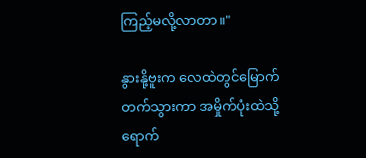ကြည့်မလို့လာတာ။"

နွားနို့ဗူးက လေထဲတွင်မြောက်တက်သွားကာ အမှိုက်ပုံးထဲသို့ ရောက်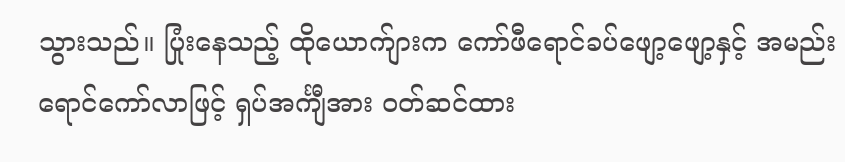သွားသည်။ ပြုံးနေသည့် ထိုယောက်ျားက ကော်ဖီရောင်ခပ်ဖျော့ဖျော့နှင့် အမည်းရောင်ကော်လာဖြင့် ရှပ်အင်္ကျီအား ဝတ်ဆင်ထား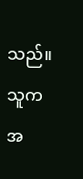သည်။ သူက အ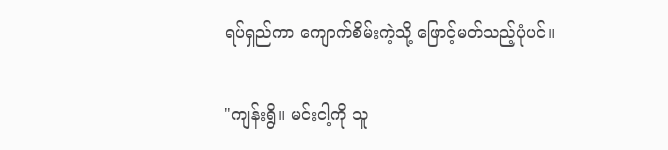ရပ်ရှည်ကာ ကျောက်စိမ်းကဲ့သို့ ဖြောင့်မတ်သည့်ပုံပင်။

"ကျန်းရွိ။ မင်းငါ့ကို သူ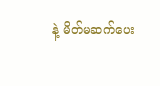နဲ့ မိတ်မဆက်ပေး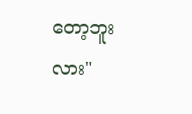တော့ဘူးလား"